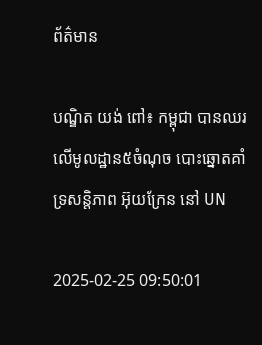ព័ត៌មាន

បណ្ឌិត យង់ ពៅ៖ កម្ពុជា បានឈរលើមូលដ្ឋាន៥ចំណុច បោះឆ្នោតគាំទ្រសន្តិភាព អ៊ុយក្រែន នៅ UN

2025-02-25 09:50:01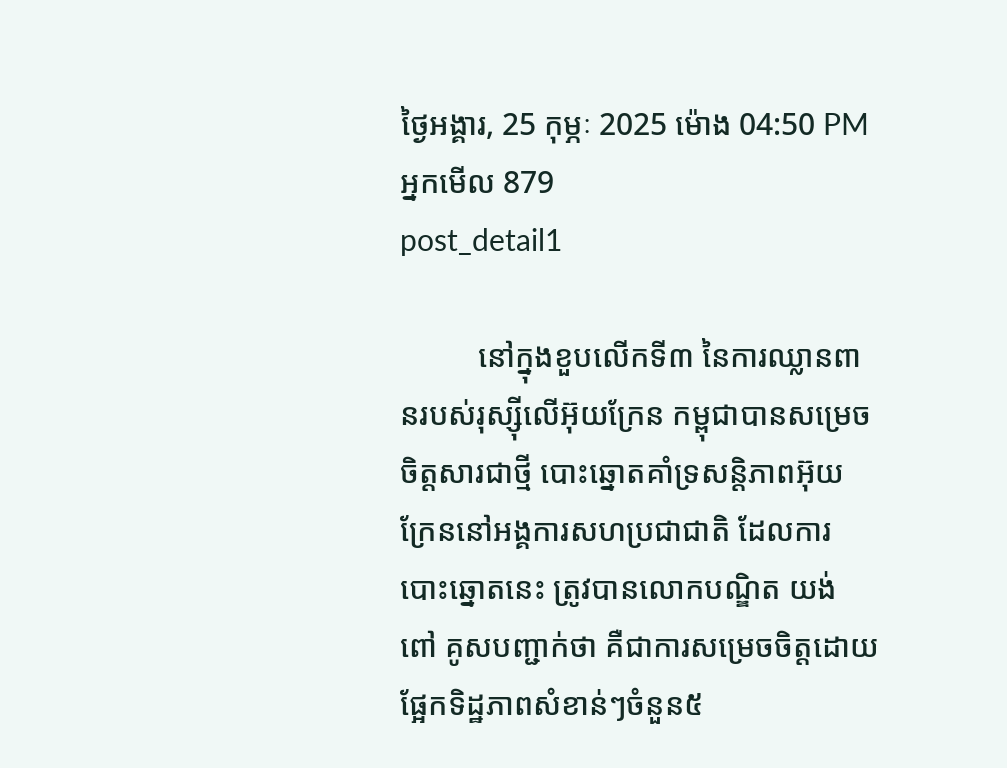ថ្ងៃអង្គារ, 25 កុម្ភៈ 2025 ម៉ោង 04:50 PM
អ្នកមើល 879
post_detail1

          នៅក្នុងខួបលើកទី៣ នៃការឈ្លានពានរបស់រុស្ស៊ីលើអ៊ុយក្រែន កម្ពុជាបានសម្រេចចិត្តសារជាថ្មី បោះឆ្នោតគាំទ្រសន្តិភាពអ៊ុយក្រែននៅអង្គការសហប្រជាជាតិ ដែលការបោះឆ្នោតនេះ ត្រូវបានលោកបណ្ឌិត យង់ ពៅ គូសបញ្ជាក់ថា គឺជាការសម្រេចចិត្តដោយផ្អែកទិដ្ឋភាពសំខាន់ៗចំនួន៥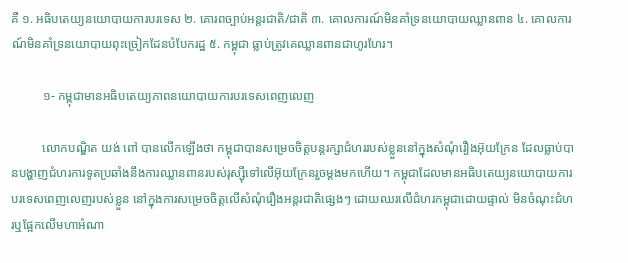គឺ ១. អធិបតេយ្យនយោបាយការបរទេស ២. គោរពច្បាប់អន្តរជាតិ/ជាតិ ៣. គោលការណ៍មិនគាំទ្រនយោបាយឈ្លានពាន ៤. គោលការណ៍មិនគាំទ្រនយោបាយពុះច្រៀកដែនបំបែករដ្ឋ ៥. កម្ពុជា ធ្លាប់ត្រូវគេឈ្លានពានជាហូរហែរ។

          ១- កម្ពុជាមានអធិបតេយ្យភាពនយោបាយការបរទេសពេញលេញ

          លោកបណ្ឌិត យង់ ពៅ បានលើកឡើងថា កម្ពុជាបានសម្រេចចិត្តបន្តរក្សាជំហររបស់ខ្លួននៅក្នុងសំណុំរឿងអ៊ុយក្រែន ដែលធ្លាប់បានបង្ហាញជំហរការទូតប្រឆាំងនឹងការឈ្លានពានរបស់រុស្ស៊ីទៅលើអ៊ុយក្រែនរួចម្ដងមកហើយ។ កម្ពុជាដែលមានអធិបតេយ្យនយោបាយការបរទេសពេញលេញរបស់ខ្លួន នៅក្នុងការសម្រេចចិត្តលើសំណុំរឿងអន្តរជាតិផ្សេងៗ ដោយឈរលើជំហរកម្ពុជាដោយផ្ទាល់ មិនចំណុះជំហរឬផ្អែកលើមហាអំណា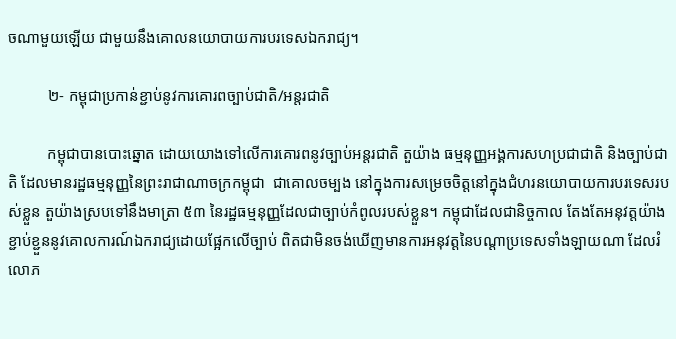ចណាមួយឡើយ ជាមួយនឹងគោលនយោបាយការបរទេសឯករាជ្យ។

          ២- កម្ពុជាប្រកាន់ខ្ជាប់នូវការគោរពច្បាប់ជាតិ/អន្តរជាតិ

          កម្ពុជាបានបោះឆ្នោត ដោយយោងទៅលើការគោរពនូវច្បាប់អន្តរជាតិ តួយ៉ាង ធម្មនុញ្ញអង្គការសហប្រជាជាតិ និងច្បាប់ជាតិ ដែលមានរដ្ឋធម្មនុញ្ញនៃព្រះរាជាណាចក្រកម្ពុជា  ជាគោលចម្បង នៅក្នុងការសម្រេចចិត្តនៅក្នុងជំហរនយោបាយការបរទេសរបស់ខ្លួន តួយ៉ាងស្របទៅនឹងមាត្រា ៥៣ នៃរដ្ឋធម្មនុញ្ញដែលជាច្បាប់កំពូលរបស់ខ្លួន។ កម្ពុជាដែលជានិច្ចកាល តែងតែអនុវត្តយ៉ាងខ្ជាប់ខ្ជួននូវគោលការណ៍ឯករាជ្យដោយផ្អែកលើច្បាប់ ពិតជាមិនចង់ឃើញមានការអនុវត្តនៃបណ្ដាប្រទេសទាំងឡាយណា ដែលរំលោភ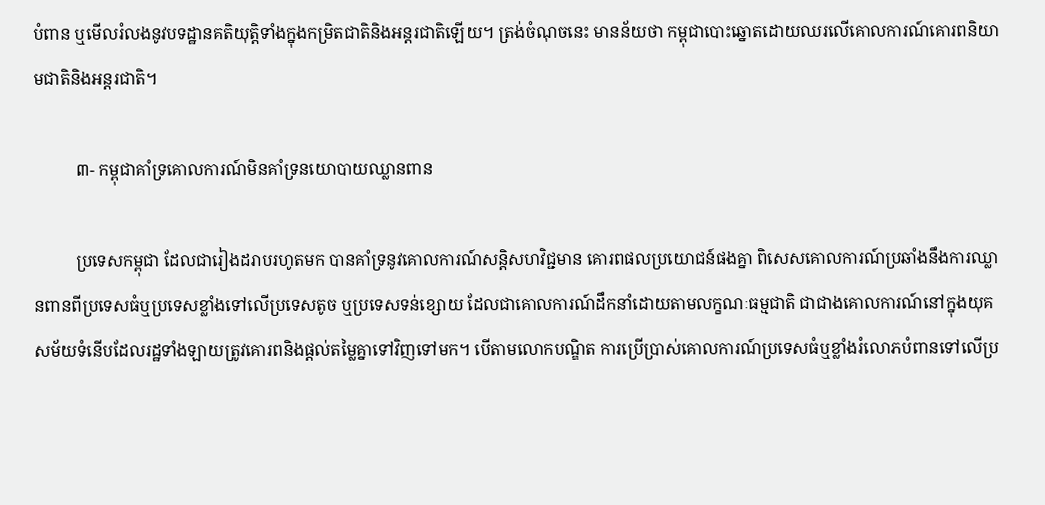បំពាន ឬមើលរំលងនូវបទដ្ឋានគតិយុត្តិទាំងក្នុងកម្រិតជាតិនិងអន្តរជាតិឡើយ។ ត្រង់ចំណុចនេះ មានន័យថា កម្ពុជាបោះឆ្នោតដោយឈរលើគោលការណ៍គោរពនិយាមជាតិនិងអន្តរជាតិ។

          ៣- កម្ពុជាគាំទ្រគោលការណ៍មិនគាំទ្រនយោបាយឈ្លានពាន

          ប្រទេសកម្ពុជា ដែលជារៀងដរាបរហូតមក បានគាំទ្រនូវគោលការណ៍សន្តិសហវិជ្ជមាន គោរពផលប្រយោជន៍ផងគ្នា ពិសេសគោលការណ៍ប្រឆាំងនឹងការឈ្លានពានពីប្រទេសធំឬប្រទេសខ្លាំងទៅលើប្រទេសតូច ឬប្រទេសទន់ខ្សោយ ដែលជាគោលការណ៍ដឹកនាំដោយតាមលក្ខណៈធម្មជាតិ ជាជាងគោលការណ៍នៅក្នុងយុគសម័យទំនើបដែលរដ្ឋទាំងឡាយត្រូវគោរពនិងផ្ដល់តម្លៃគ្នាទៅវិញទៅមក។ បើតាមលោកបណ្ឌិត ការប្រើប្រាស់គោលការណ៍ប្រទេសធំឬខ្លាំងរំលោភបំពានទៅលើប្រ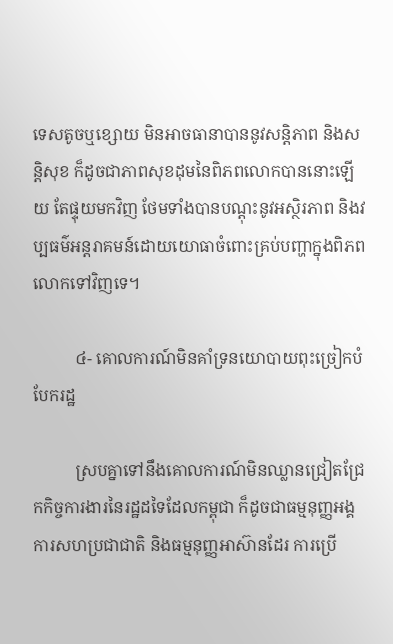ទេសតូចឬខ្សោយ មិនអាចធានាបាននូវសន្តិភាព និងសន្តិសុខ ក៏ដូចជាភាពសុខដុមនៃពិភពលោកបាននោះឡើយ តែផ្ទុយមកវិញ ថែមទាំងបានបណ្ដុះនូវអស្ថិរភាព និងវប្បធម៌អន្តរាគមន៍ដោយយោធាចំពោះគ្រប់បញ្ហាក្នុងពិភពលោកទៅវិញទេ។

          ៤- គោលការណ៍មិនគាំទ្រនយោបាយពុះច្រៀកបំបែករដ្ឋ

          ស្របគ្នាទៅនឹងគោលការណ៍មិនឈ្លានជ្រៀតជ្រែកកិច្ចការងារនៃរដ្ឋដទៃដែលកម្ពុជា ក៏ដូចជាធម្មនុញ្ញអង្គការសហប្រជាជាតិ និងធម្មនុញ្ញអាស៊ានដែរ ការប្រើ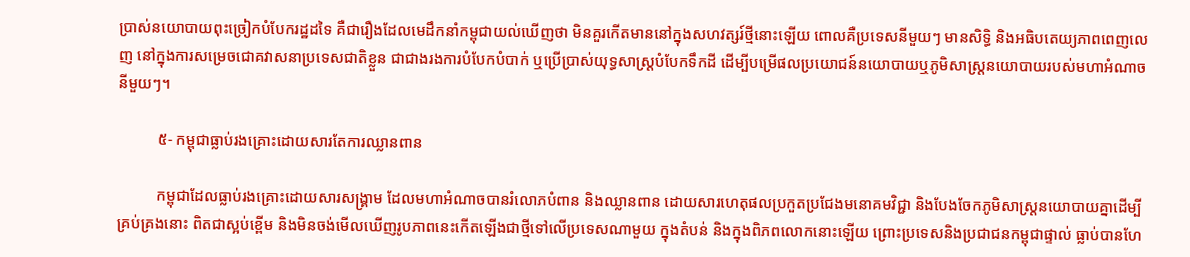ប្រាស់នយោបាយពុះច្រៀកបំបែករដ្ឋដទៃ គឺជារឿងដែលមេដឹកនាំកម្ពុជាយល់ឃើញថា មិនគួរកើតមាននៅក្នុងសហវត្សរ៍ថ្មីនោះឡើយ ពោលគឺប្រទេសនីមួយៗ មានសិទ្ធិ និងអធិបតេយ្យភាពពេញលេញ នៅក្នុងការសម្រេចជោគវាសនាប្រទេសជាតិខ្លួន ជាជាងរងការបំបែកបំបាក់ ឬប្រើប្រាស់យុទ្ធសាស្ត្របំបែកទឹកដី ដើម្បីបម្រើផលប្រយោជន៍នយោបាយឬភូមិសាស្ត្រនយោបាយរបស់មហាអំណាចនីមួយៗ។

          ៥- កម្ពុជាធ្លាប់រងគ្រោះដោយសារតែការឈ្លានពាន

          កម្ពុជាដែលធ្លាប់រងគ្រោះដោយសារសង្គ្រាម ដែលមហាអំណាចបានរំលោភបំពាន និងឈ្លានពាន ដោយសារហេតុផលប្រកួតប្រជែងមនោគមវិជ្ជា និងបែងចែកភូមិសាស្ត្រនយោបាយគ្នាដើម្បីគ្រប់គ្រងនោះ ពិតជាស្អប់ខ្ពើម និងមិនចង់មើលឃើញរូបភាពនេះកើតឡើងជាថ្មីទៅលើប្រទេសណាមួយ ក្នុងតំបន់ និងក្នុងពិភពលោកនោះឡើយ ព្រោះប្រទេសនិងប្រជាជនកម្ពុជាផ្ទាល់ ធ្លាប់បានហែ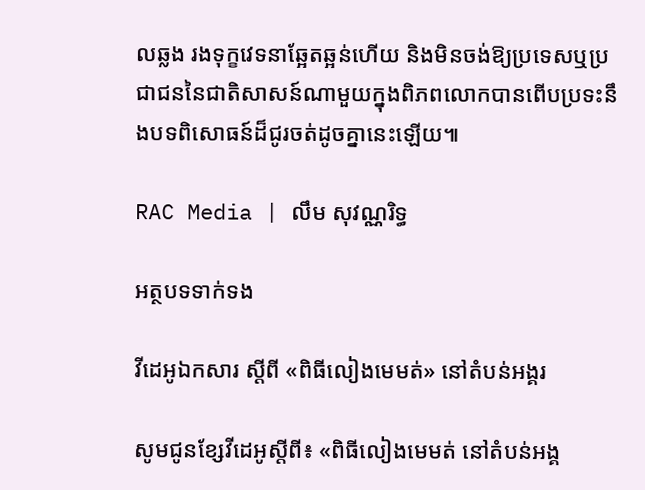លឆ្លង រងទុក្ខវេទនាឆ្អែតឆ្អន់ហើយ និងមិនចង់ឱ្យប្រទេសឬប្រជាជននៃជាតិសាសន៍ណាមួយក្នុងពិភពលោកបានពើបប្រទះនឹងបទពិសោធន៍ដ៏ជូរចត់ដូចគ្នានេះឡើយ៕

RAC Media | លឹម សុវណ្ណរិទ្ធ

អត្ថបទទាក់ទង

វីដេអូឯកសារ ស្ដីពី «ពិធីលៀងមេមត់» នៅតំបន់អង្គរ

សូមជូនខ្សែវីដេអូស្តីពី៖ «ពិធីលៀងមេមត់ នៅតំបន់អង្គ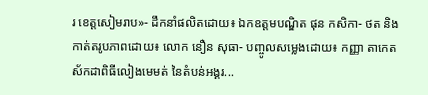រ ខេត្តសៀមរាប»- ដឹកនាំផលិតដោយ៖ ឯកឧត្តមបណ្ឌិត ផុន កសិកា- ថត និងកាត់តរូបភាពដោយ៖ លោក នឿន សុធា- បញ្ចូលសម្លេងដោយ៖ កញ្ញា តាកេត ស័កដាពិធីលៀងមេមត់ នៃតំបន់អង្គរ...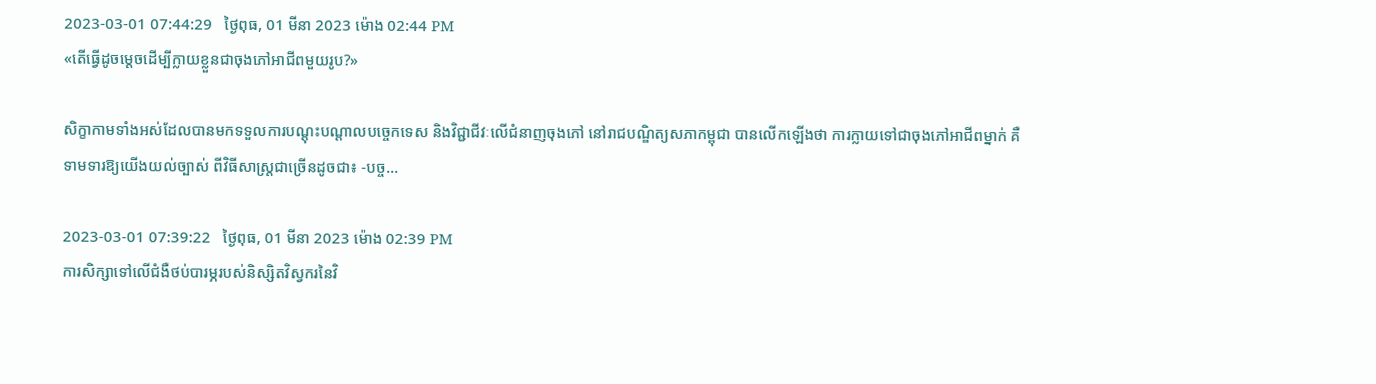2023-03-01 07:44:29   ថ្ងៃពុធ, 01 មីនា 2023 ម៉ោង 02:44 PM
«តើធ្វើដូចម្តេចដើម្បីក្លាយខ្លួនជាចុងភៅអាជីពមួយរូប?»

សិក្ខាកាមទាំងអស់ដែលបានមកទទួលការបណ្តុះបណ្តាលបច្ចេកទេស និងវិជ្ជាជីវៈលើជំនាញចុងភៅ នៅរាជបណ្ឌិត្យសភាកម្ពុជា បានលើកឡើងថា ការក្លាយទៅជាចុងភៅអាជីពម្នាក់ គឺទាមទារឱ្យយើងយល់ច្បាស់ ពីវិធីសាស្រ្តជាច្រើនដូចជា៖ -បច្ច...

2023-03-01 07:39:22   ថ្ងៃពុធ, 01 មីនា 2023 ម៉ោង 02:39 PM
ការសិក្សាទៅលើជំងឺថប់បារម្ភរបស់និស្សិតវិស្វករនៃវិ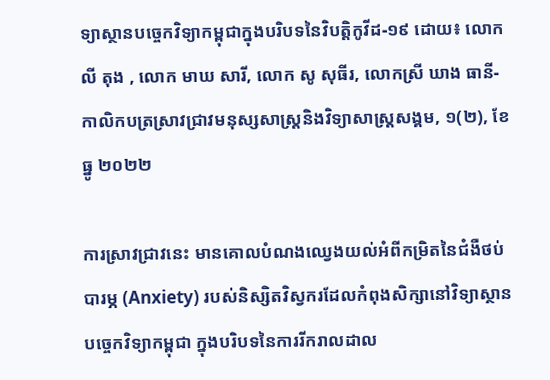ទ្យាស្ថានបច្ចេកវិទ្យាកម្ពុជាក្នុងបរិបទនៃវិបត្តិកូវីដ-១៩ ដោយ៖ លោក លី តុង , លោក មាឃ សារី, លោក សូ សុធីរ, លោកស្រី ឃាង ធានី- កាលិកបត្រស្រាវជ្រាវមនុស្សសាស្រ្តនិងវិទ្យាសាស្រ្តសង្គម, ១(២), ខែធ្នូ ២០២២

ការស្រាវជ្រាវនេះ មានគោលបំណងឈ្វេងយល់អំពីកម្រិតនៃជំងឺថប់បារម្ភ (Anxiety) របស់និស្សិតវិស្វករដែលកំពុងសិក្សានៅវិទ្យាស្ថានបច្ចេកវិទ្យាកម្ពុជា ក្នុងបរិបទនៃការរីករាលដាល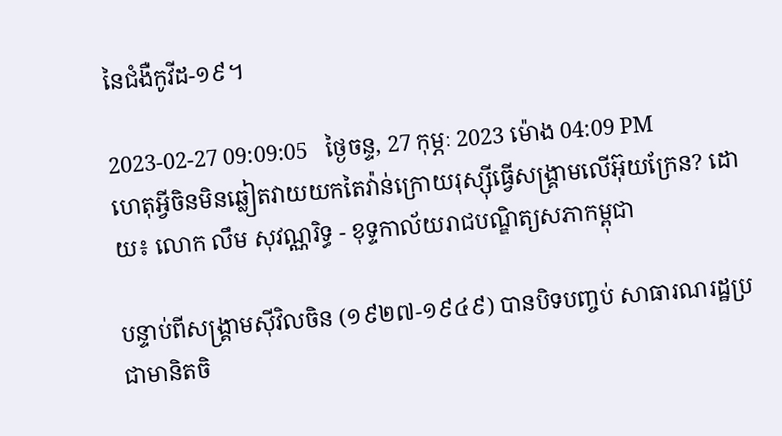នៃជំងឺកូវីដ-១៩។

2023-02-27 09:09:05   ថ្ងៃចន្ទ, 27 កុម្ភៈ 2023 ម៉ោង 04:09 PM
ហេតុអ្វីចិនមិនឆ្លៀតវាយយកតៃវ៉ាន់ក្រោយរុស្ស៊ីធ្វើសង្គ្រាមលើអ៊ុយក្រែន? ដោយ៖ លោក លឹម សុវណ្ណរិទ្ធ - ខុទ្ទកាល័យរាជបណ្ឌិត្យសភាកម្ពុជា

បន្ទាប់ពីសង្គ្រាមស៊ីវិលចិន (១៩២៧-១៩៤៩) បានបិទបញ្ចប់ សាធារណរដ្ឋប្រជាមានិតចិ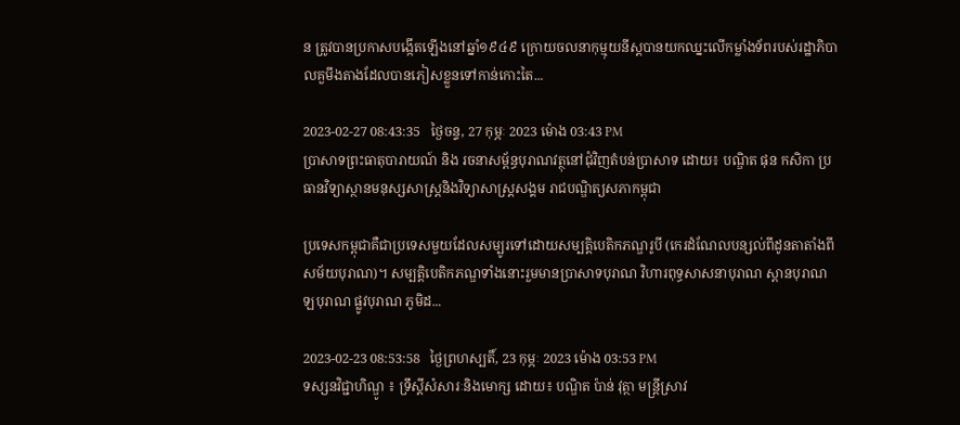ន ត្រូវបានប្រកាសបង្កើតឡើងនៅឆ្នាំ១៩៤៩ ក្រោយចលនាកុម្មុយនីស្តបានយកឈ្នះលើកម្លាំងទ័ពរបស់រដ្ឋាភិបាលគួមីងតាងដែលបានភៀសខ្លួនទៅកាន់កោះតៃ...

2023-02-27 08:43:35   ថ្ងៃចន្ទ, 27 កុម្ភៈ 2023 ម៉ោង 03:43 PM
ប្រាសាទព្រះធាតុបារាយណ៍ និង រចនាសម្ព័ន្ធបុរាណវត្ថុនៅជុំវិញតំបន់ប្រាសាទ ដោយ៖ បណ្ឌិត ផុន កសិកា ប្រធានវិទ្យាស្ថានមនុស្សសាស្ត្រនិងវិទ្យាសាស្ត្រសង្គម រាជបណ្ឌិត្យសភាកម្ពុជា

ប្រទេសកម្ពុជាគឺជាប្រទេសមួយដែលសម្បូរទៅដោយសម្បត្តិបេតិកភណ្ឌរូបី (កេរដំណែលបន្សល់ពីដូនតាតាំងពីសម័យបុរាណ)។ សម្បត្តិបេតិកភណ្ឌទាំងនោះរួមមានប្រាសាទបុរាណ វិហារពុទ្ធសាសនាបុរាណ ស្ពានបុរាណ ឡបុរាណ ផ្លូវបុរាណ ភូមិដ...

2023-02-23 08:53:58   ថ្ងៃព្រហស្បតិ៍, 23 កុម្ភៈ 2023 ម៉ោង 03:53 PM
ទស្សនវិជ្ជាហិណ្ឌូ ៖ ទ្រឹស្តីសំសារៈនិងមោក្ស ដោយ៖ បណ្ឌិត ប៉ាន់ វុត្ថា មន្ត្រីស្រាវ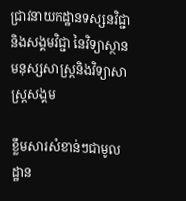ជ្រាវនាយកដ្ឋានទស្សនវិជ្ជានិងសង្គមវិជ្ជា នៃវិទ្យាស្ថាន មនុស្សសាស្ត្រនិងវិទ្យាសាស្ត្រសង្គម

ខ្លឹមសារសំខាន់ៗជាមូលដ្ឋាន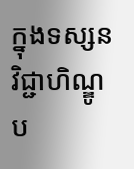ក្នុងទស្សនវិជ្ជាហិណ្ឌូ ប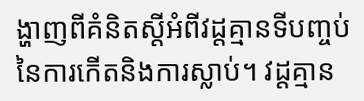ង្ហាញពីគំនិតស្តីអំពីវដ្តគ្មានទីបញ្ចប់នៃការកើតនិងការស្លាប់។ វដ្តគ្មាន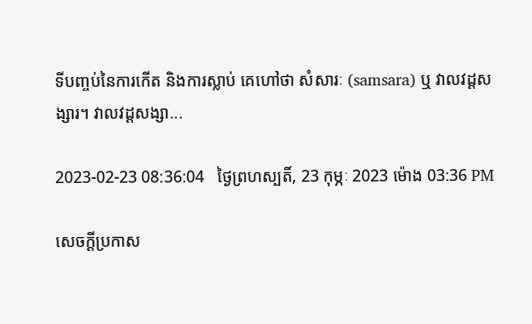ទីបញ្ចប់នៃការកើត និងការស្លាប់ គេហៅថា សំសារៈ (samsara) ឬ វាលវដ្តសង្សារ។ វាលវដ្តសង្សា...

2023-02-23 08:36:04   ថ្ងៃព្រហស្បតិ៍, 23 កុម្ភៈ 2023 ម៉ោង 03:36 PM

សេចក្តីប្រកាស